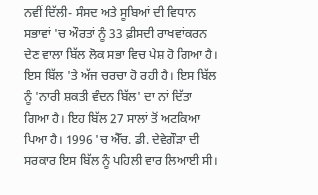ਨਵੀਂ ਦਿੱਲੀ- ਸੰਸਦ ਅਤੇ ਸੂਬਿਆਂ ਦੀ ਵਿਧਾਨ ਸਭਾਵਾਂ 'ਚ ਔਰਤਾਂ ਨੂੰ 33 ਫ਼ੀਸਦੀ ਰਾਖਵਾਂਕਰਨ ਦੇਣ ਵਾਲਾ ਬਿੱਲ ਲੋਕ ਸਭਾ ਵਿਚ ਪੇਸ਼ ਹੋ ਗਿਆ ਹੈ। ਇਸ ਬਿੱਲ 'ਤੇ ਅੱਜ ਚਰਚਾ ਹੋ ਰਹੀ ਹੈ। ਇਸ ਬਿੱਲ ਨੂੰ 'ਨਾਰੀ ਸ਼ਕਤੀ ਵੰਦਨ ਬਿੱਲ' ਦਾ ਨਾਂ ਦਿੱਤਾ ਗਿਆ ਹੈ। ਇਹ ਬਿੱਲ 27 ਸਾਲਾਂ ਤੋਂ ਅਟਕਿਆ ਪਿਆ ਹੈ। 1996 'ਚ ਐੱਚ. ਡੀ. ਦੇਵੇਗੌੜਾ ਦੀ ਸਰਕਾਰ ਇਸ ਬਿੱਲ ਨੂੰ ਪਹਿਲੀ ਵਾਰ ਲਿਆਈ ਸੀ।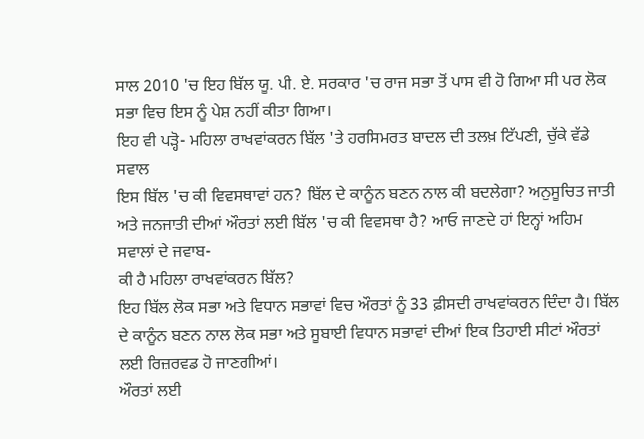ਸਾਲ 2010 'ਚ ਇਹ ਬਿੱਲ ਯੂ. ਪੀ. ਏ. ਸਰਕਾਰ 'ਚ ਰਾਜ ਸਭਾ ਤੋਂ ਪਾਸ ਵੀ ਹੋ ਗਿਆ ਸੀ ਪਰ ਲੋਕ ਸਭਾ ਵਿਚ ਇਸ ਨੂੰ ਪੇਸ਼ ਨਹੀਂ ਕੀਤਾ ਗਿਆ।
ਇਹ ਵੀ ਪੜ੍ਹੋ- ਮਹਿਲਾ ਰਾਖਵਾਂਕਰਨ ਬਿੱਲ 'ਤੇ ਹਰਸਿਮਰਤ ਬਾਦਲ ਦੀ ਤਲਖ਼ ਟਿੱਪਣੀ, ਚੁੱਕੇ ਵੱਡੇ ਸਵਾਲ
ਇਸ ਬਿੱਲ 'ਚ ਕੀ ਵਿਵਸਥਾਵਾਂ ਹਨ? ਬਿੱਲ ਦੇ ਕਾਨੂੰਨ ਬਣਨ ਨਾਲ ਕੀ ਬਦਲੇਗਾ? ਅਨੁਸੂਚਿਤ ਜਾਤੀ ਅਤੇ ਜਨਜਾਤੀ ਦੀਆਂ ਔਰਤਾਂ ਲਈ ਬਿੱਲ 'ਚ ਕੀ ਵਿਵਸਥਾ ਹੈ? ਆਓ ਜਾਣਦੇ ਹਾਂ ਇਨ੍ਹਾਂ ਅਹਿਮ ਸਵਾਲਾਂ ਦੇ ਜਵਾਬ-
ਕੀ ਹੈ ਮਹਿਲਾ ਰਾਖਵਾਂਕਰਨ ਬਿੱਲ?
ਇਹ ਬਿੱਲ ਲੋਕ ਸਭਾ ਅਤੇ ਵਿਧਾਨ ਸਭਾਵਾਂ ਵਿਚ ਔਰਤਾਂ ਨੂੰ 33 ਫ਼ੀਸਦੀ ਰਾਖਵਾਂਕਰਨ ਦਿੰਦਾ ਹੈ। ਬਿੱਲ ਦੇ ਕਾਨੂੰਨ ਬਣਨ ਨਾਲ ਲੋਕ ਸਭਾ ਅਤੇ ਸੂਬਾਈ ਵਿਧਾਨ ਸਭਾਵਾਂ ਦੀਆਂ ਇਕ ਤਿਹਾਈ ਸੀਟਾਂ ਔਰਤਾਂ ਲਈ ਰਿਜ਼ਰਵਡ ਹੋ ਜਾਣਗੀਆਂ।
ਔਰਤਾਂ ਲਈ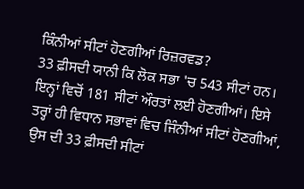ਕਿੰਨੀਆਂ ਸੀਟਾਂ ਹੋਣਗੀਆਂ ਰਿਜ਼ਰਵਡ?
33 ਫ਼ੀਸਦੀ ਯਾਨੀ ਕਿ ਲੋਕ ਸਭਾ 'ਚ 543 ਸੀਟਾਂ ਹਨ। ਇਨ੍ਹਾਂ ਵਿਚੋਂ 181 ਸੀਟਾਂ ਔਰਤਾਂ ਲਈ ਹੋਣਗੀਆਂ। ਇਸੇ ਤਰ੍ਹਾਂ ਹੀ ਵਿਧਾਨ ਸਭਾਵਾਂ ਵਿਚ ਜਿੰਨੀਆਂ ਸੀਟਾਂ ਹੋਣਗੀਆਂ, ਉਸ ਦੀ 33 ਫ਼ੀਸਦੀ ਸੀਟਾਂ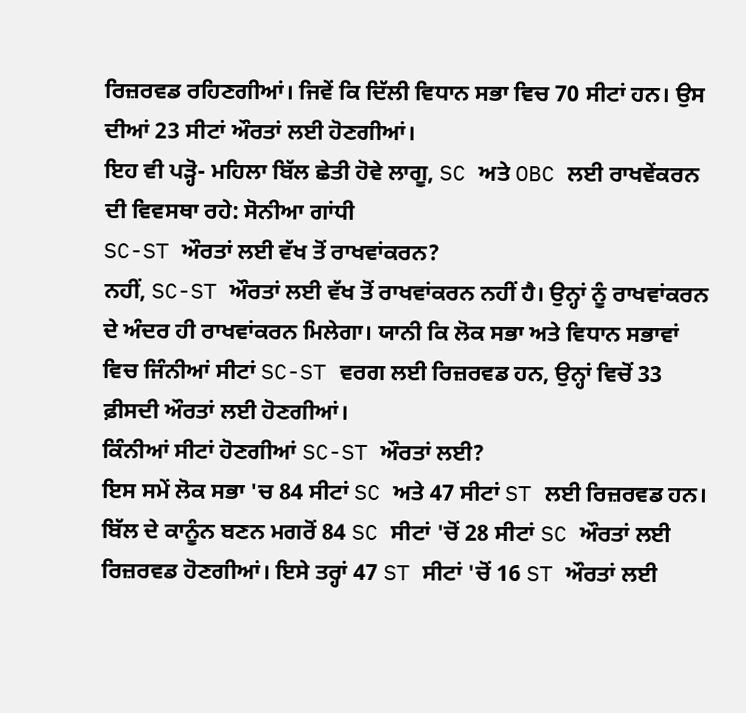ਰਿਜ਼ਰਵਡ ਰਹਿਣਗੀਆਂ। ਜਿਵੇਂ ਕਿ ਦਿੱਲੀ ਵਿਧਾਨ ਸਭਾ ਵਿਚ 70 ਸੀਟਾਂ ਹਨ। ਉਸ ਦੀਆਂ 23 ਸੀਟਾਂ ਔਰਤਾਂ ਲਈ ਹੋਣਗੀਆਂ।
ਇਹ ਵੀ ਪੜ੍ਹੋ- ਮਹਿਲਾ ਬਿੱਲ ਛੇਤੀ ਹੋਵੇ ਲਾਗੂ, SC ਅਤੇ OBC ਲਈ ਰਾਖਵੇਂਕਰਨ ਦੀ ਵਿਵਸਥਾ ਰਹੇ: ਸੋਨੀਆ ਗਾਂਧੀ
SC-ST ਔਰਤਾਂ ਲਈ ਵੱਖ ਤੋਂ ਰਾਖਵਾਂਕਰਨ?
ਨਹੀਂ, SC-ST ਔਰਤਾਂ ਲਈ ਵੱਖ ਤੋਂ ਰਾਖਵਾਂਕਰਨ ਨਹੀਂ ਹੈ। ਉਨ੍ਹਾਂ ਨੂੰ ਰਾਖਵਾਂਕਰਨ ਦੇ ਅੰਦਰ ਹੀ ਰਾਖਵਾਂਕਰਨ ਮਿਲੇਗਾ। ਯਾਨੀ ਕਿ ਲੋਕ ਸਭਾ ਅਤੇ ਵਿਧਾਨ ਸਭਾਵਾਂ ਵਿਚ ਜਿੰਨੀਆਂ ਸੀਟਾਂ SC-ST ਵਰਗ ਲਈ ਰਿਜ਼ਰਵਡ ਹਨ, ਉਨ੍ਹਾਂ ਵਿਚੋਂ 33 ਫ਼ੀਸਦੀ ਔਰਤਾਂ ਲਈ ਹੋਣਗੀਆਂ।
ਕਿੰਨੀਆਂ ਸੀਟਾਂ ਹੋਣਗੀਆਂ SC-ST ਔਰਤਾਂ ਲਈ?
ਇਸ ਸਮੇਂ ਲੋਕ ਸਭਾ 'ਚ 84 ਸੀਟਾਂ SC ਅਤੇ 47 ਸੀਟਾਂ ST ਲਈ ਰਿਜ਼ਰਵਡ ਹਨ। ਬਿੱਲ ਦੇ ਕਾਨੂੰਨ ਬਣਨ ਮਗਰੋਂ 84 SC ਸੀਟਾਂ 'ਚੋਂ 28 ਸੀਟਾਂ SC ਔਰਤਾਂ ਲਈ ਰਿਜ਼ਰਵਡ ਹੋਣਗੀਆਂ। ਇਸੇ ਤਰ੍ਹਾਂ 47 ST ਸੀਟਾਂ 'ਚੋਂ 16 ST ਔਰਤਾਂ ਲਈ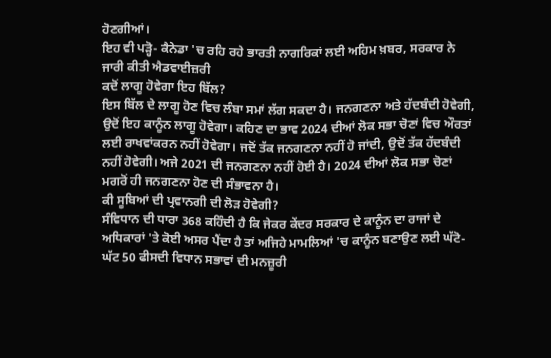ਹੋਣਗੀਆਂ।
ਇਹ ਵੀ ਪੜ੍ਹੋ- ਕੈਨੇਡਾ 'ਚ ਰਹਿ ਰਹੇ ਭਾਰਤੀ ਨਾਗਰਿਕਾਂ ਲਈ ਅਹਿਮ ਖ਼ਬਰ, ਸਰਕਾਰ ਨੇ ਜਾਰੀ ਕੀਤੀ ਐਡਵਾਈਜ਼ਰੀ
ਕਦੋਂ ਲਾਗੂ ਹੋਵੇਗਾ ਇਹ ਬਿੱਲ?
ਇਸ ਬਿੱਲ ਦੇ ਲਾਗੂ ਹੋਣ ਵਿਚ ਲੰਬਾ ਸਮਾਂ ਲੱਗ ਸਕਦਾ ਹੈ। ਜਨਗਣਨਾ ਅਤੇ ਹੱਦਬੰਦੀ ਹੋਵੇਗੀ, ਉਦੋਂ ਇਹ ਕਾਨੂੰਨ ਲਾਗੂ ਹੋਵੇਗਾ। ਕਹਿਣ ਦਾ ਭਾਵ 2024 ਦੀਆਂ ਲੋਕ ਸਭਾ ਚੋਣਾਂ ਵਿਚ ਔਰਤਾਂ ਲਈ ਰਾਖਵਾਂਕਰਨ ਨਹੀਂ ਹੋਵੇਗਾ। ਜਦੋਂ ਤੱਕ ਜਨਗਣਨਾ ਨਹੀਂ ਹੋ ਜਾਂਦੀ, ਉਦੋਂ ਤੱਕ ਹੱਦਬੰਦੀ ਨਹੀਂ ਹੋਵੇਗੀ। ਅਜੇ 2021 ਦੀ ਜਨਗਣਨਾ ਨਹੀਂ ਹੋਈ ਹੈ। 2024 ਦੀਆਂ ਲੋਕ ਸਭਾ ਚੋਣਾਂ ਮਗਰੋਂ ਹੀ ਜਨਗਣਨਾ ਹੋਣ ਦੀ ਸੰਭਾਵਨਾ ਹੈ।
ਕੀ ਸੂਬਿਆਂ ਦੀ ਪ੍ਰਵਾਨਗੀ ਦੀ ਲੋੜ ਹੋਵੇਗੀ?
ਸੰਵਿਧਾਨ ਦੀ ਧਾਰਾ 368 ਕਹਿੰਦੀ ਹੈ ਕਿ ਜੇਕਰ ਕੇਂਦਰ ਸਰਕਾਰ ਦੇ ਕਾਨੂੰਨ ਦਾ ਰਾਜਾਂ ਦੇ ਅਧਿਕਾਰਾਂ 'ਤੇ ਕੋਈ ਅਸਰ ਪੈਂਦਾ ਹੈ ਤਾਂ ਅਜਿਹੇ ਮਾਮਲਿਆਂ 'ਚ ਕਾਨੂੰਨ ਬਣਾਉਣ ਲਈ ਘੱਟੋ-ਘੱਟ 50 ਫੀਸਦੀ ਵਿਧਾਨ ਸਭਾਵਾਂ ਦੀ ਮਨਜ਼ੂਰੀ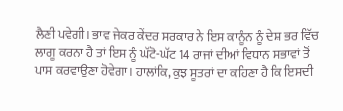ਲੈਣੀ ਪਵੇਗੀ। ਭਾਵ ਜੇਕਰ ਕੇਂਦਰ ਸਰਕਾਰ ਨੇ ਇਸ ਕਾਨੂੰਨ ਨੂੰ ਦੇਸ਼ ਭਰ ਵਿੱਚ ਲਾਗੂ ਕਰਨਾ ਹੈ ਤਾਂ ਇਸ ਨੂੰ ਘੱਟੋ-ਘੱਟ 14 ਰਾਜਾਂ ਦੀਆਂ ਵਿਧਾਨ ਸਭਾਵਾਂ ਤੋਂ ਪਾਸ ਕਰਵਾਉਣਾ ਹੋਵੇਗਾ। ਹਾਲਾਂਕਿ, ਕੁਝ ਸੂਤਰਾਂ ਦਾ ਕਹਿਣਾ ਹੈ ਕਿ ਇਸਦੀ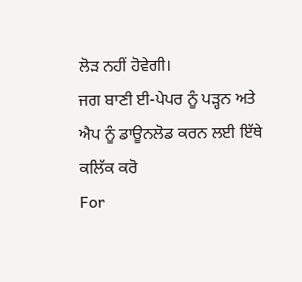ਲੋੜ ਨਹੀਂ ਹੋਵੇਗੀ।
ਜਗ ਬਾਣੀ ਈ-ਪੇਪਰ ਨੂੰ ਪੜ੍ਹਨ ਅਤੇ ਐਪ ਨੂੰ ਡਾਊਨਲੋਡ ਕਰਨ ਲਈ ਇੱਥੇ ਕਲਿੱਕ ਕਰੋ
For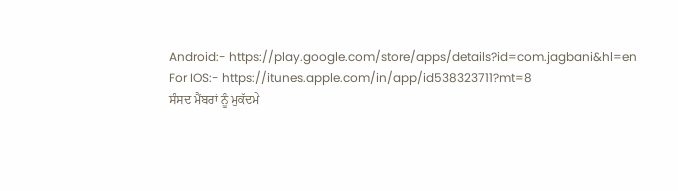Android:- https://play.google.com/store/apps/details?id=com.jagbani&hl=en
For IOS:- https://itunes.apple.com/in/app/id538323711?mt=8
ਸੰਸਦ ਮੈਂਬਰਾਂ ਨੂੰ ਮੁਕੱਦਮੇ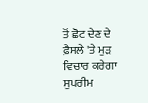ਤੋਂ ਛੋਟ ਦੇਣ ਦੇ ਫ਼ੈਸਲੇ 'ਤੇ ਮੁੜ ਵਿਚਾਰ ਕਰੇਗਾ ਸੁਪਰੀਮ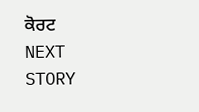ਕੋਰਟ
NEXT STORY